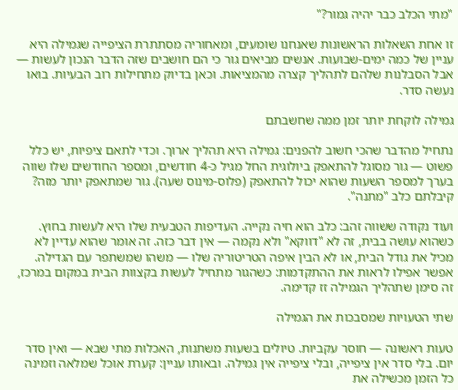"מתי הכלב כבר יהיה גמור?"

זו אחת השאלות הראשונות שאנחנו שומעים, ומאחוריה מסתתרת הציפייה שגמילה היא עניין של כמה ימים-שבועות. אנשים מביאים גור כי הם חושבים שזה הדבר הנכון לעשות — אבל הסבלנות שלהם לתהליך קצרה מהמציאות. וכאן בדיוק מתחילות רוב הבעיות. בואו נעשה סדר.

גמילה לוקחת יותר זמן ממה שחשבתם

נתחיל מהדבר שהכי חשוב להפנים: גמילה היא תהליך ארוך. וכדי לתאם ציפיות, יש כלל פשוט — גור מסוגל להתאפק ביולוגית החל מגיל כ-4 חודשים, ומספר החודשים שלו שווה בערך למספר השעות שהוא יכול להתאפק (פלוס-מינוס שעה). גור שמתאפק יותר מזה? קיבלתם כלב "מתנה".

ועוד נקודה ששווה זהב: כלב הוא חיה נקייה. העדיפות הטבעית שלו היא לעשות בחוץ. כשהוא עושה בבית, זה לא "דווקא" ולא נקמה — אין דבר כזה. זה אומר שהוא עדיין לא מכיל את גודל הבית, או לא הבין איפה הטריטוריה שלו — משהו שמשתפר עם הגדילה. אפשר אפילו לראות את ההתקדמות: כשהגור מתחיל לעשות בקצוות הבית במקום במרכז, זה סימן שתהליך הגמילה זז קדימה.

שתי הטעויות שמסבכות את הגמילה

טעות ראשונה — חוסר עקביות. טיולים בשעות משתנות, האכלות מתי שבא — ואין סדר יום. בלי סדר אין ציפייה, ובלי ציפייה אין גמילה. ובאותו עניין: קערת אוכל שמלאה וזמינה כל הזמן מכשילה את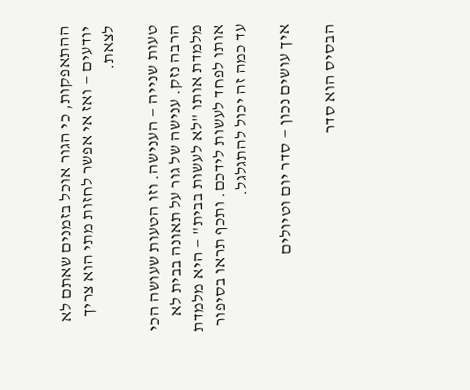ההתאפקות, כי הגור אוכל בזמנים שאתם לא יודעים — ואז אי אפשר לחזות מתי הוא צריך לצאת.

טעות שנייה — הענישה. וזו הטעות שעושה הכי הרבה נזק. ענישה של גור על תאונה בבית לא מלמדת אותו "לא לעשות בבית" — היא מלמדת אותו לפחד לעשות לידכם. ותכף תראו בסיפור עד כמה זה יכול להתגלגל.

איך עושים נכון — סדר יום וטיולים

הבסיס הוא סדר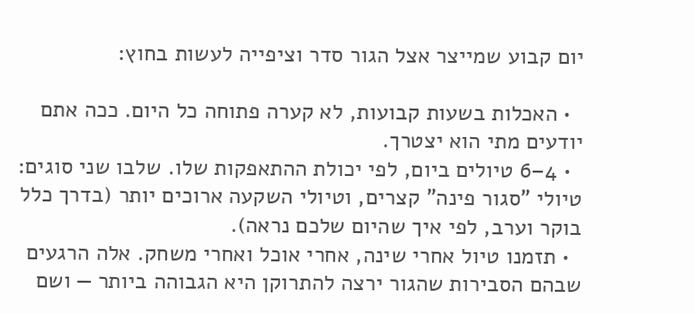יום קבוע שמייצר אצל הגור סדר וציפייה לעשות בחוץ:

  • האכלות בשעות קבועות, לא קערה פתוחה כל היום. ככה אתם יודעים מתי הוא יצטרך.
  • 4–6 טיולים ביום, לפי יכולת ההתאפקות שלו. שלבו שני סוגים: טיולי "סגור פינה" קצרים, וטיולי השקעה ארוכים יותר (בדרך כלל בוקר וערב, לפי איך שהיום שלכם נראה).
  • תזמנו טיול אחרי שינה, אחרי אוכל ואחרי משחק. אלה הרגעים שבהם הסבירות שהגור ירצה להתרוקן היא הגבוהה ביותר — ושם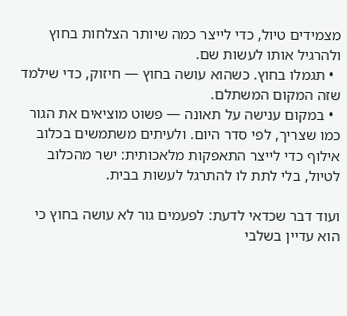מצמידים טיול, כדי לייצר כמה שיותר הצלחות בחוץ ולהרגיל אותו לעשות שם.
  • תגמלו בחוץ. כשהוא עושה בחוץ — חיזוק, כדי שילמד שזה המקום המשתלם.
  • במקום ענישה על תאונה — פשוט מוציאים את הגור כמו שצריך, לפי סדר היום. ולעיתים משתמשים בכלוב אילוף כדי לייצר התאפקות מלאכותית: ישר מהכלוב לטיול, בלי לתת לו להתרגל לעשות בבית.

ועוד דבר שכדאי לדעת: לפעמים גור לא עושה בחוץ כי הוא עדיין בשלבי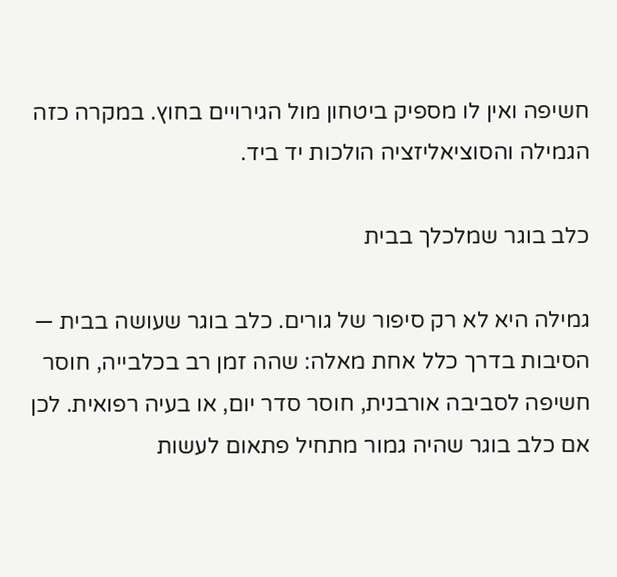חשיפה ואין לו מספיק ביטחון מול הגירויים בחוץ. במקרה כזה הגמילה והסוציאליזציה הולכות יד ביד.

כלב בוגר שמלכלך בבית

גמילה היא לא רק סיפור של גורים. כלב בוגר שעושה בבית — הסיבות בדרך כלל אחת מאלה: שהה זמן רב בכלבייה, חוסר חשיפה לסביבה אורבנית, חוסר סדר יום, או בעיה רפואית. לכן אם כלב בוגר שהיה גמור מתחיל פתאום לעשות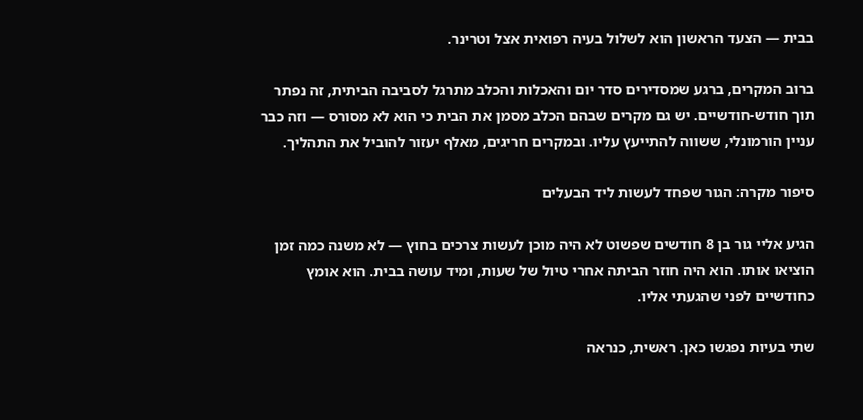בבית — הצעד הראשון הוא לשלול בעיה רפואית אצל וטרינר.

ברוב המקרים, ברגע שמסדירים סדר יום והאכלות והכלב מתרגל לסביבה הביתית, זה נפתר תוך חודש-חודשיים. יש גם מקרים שבהם הכלב מסמן את הבית כי הוא לא מסורס — וזה כבר עניין הורמונלי, ששווה להתייעץ עליו. ובמקרים חריגים, מאלף יעזור להוביל את התהליך.

סיפור מקרה: הגור שפחד לעשות ליד הבעלים

הגיע אליי גור בן 8 חודשים שפשוט לא היה מוכן לעשות צרכים בחוץ — לא משנה כמה זמן הוציאו אותו. הוא היה חוזר הביתה אחרי טיול של שעות, ומיד עושה בבית. הוא אומץ כחודשיים לפני שהגעתי אליו.

שתי בעיות נפגשו כאן. ראשית, כנראה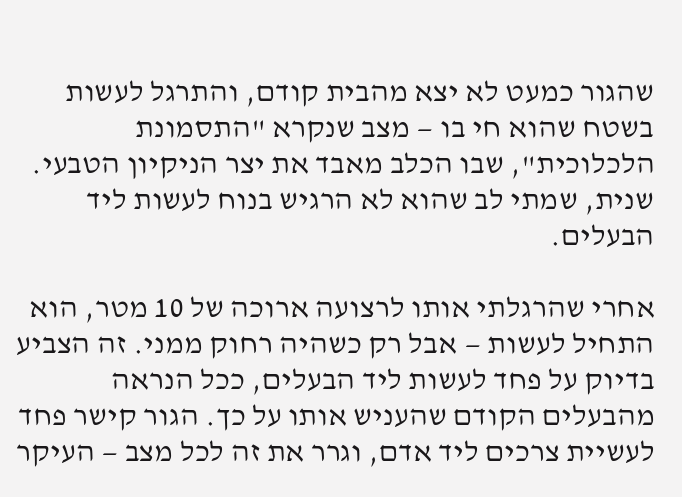שהגור כמעט לא יצא מהבית קודם, והתרגל לעשות בשטח שהוא חי בו — מצב שנקרא "התסמונת הלכלוכית", שבו הכלב מאבד את יצר הניקיון הטבעי. שנית, שמתי לב שהוא לא הרגיש בנוח לעשות ליד הבעלים.

אחרי שהרגלתי אותו לרצועה ארוכה של 10 מטר, הוא התחיל לעשות — אבל רק כשהיה רחוק ממני. זה הצביע בדיוק על פחד לעשות ליד הבעלים, ככל הנראה מהבעלים הקודם שהעניש אותו על כך. הגור קישר פחד לעשיית צרכים ליד אדם, וגרר את זה לכל מצב — העיקר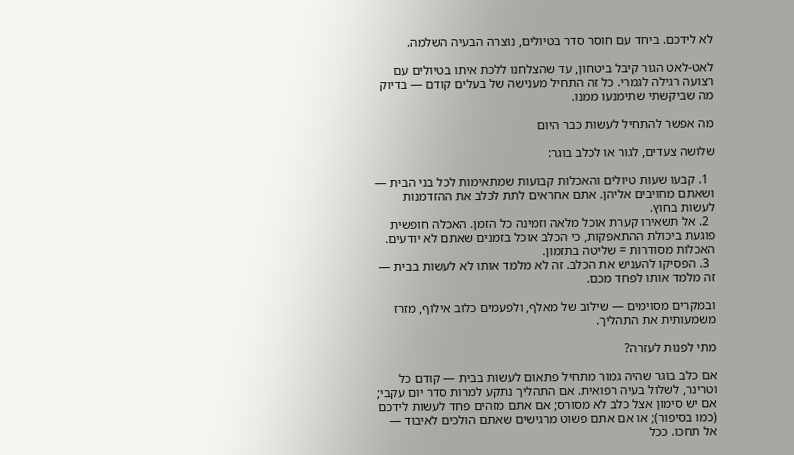לא לידכם. ביחד עם חוסר סדר בטיולים, נוצרה הבעיה השלמה.

לאט-לאט הגור קיבל ביטחון, עד שהצלחנו ללכת איתו בטיולים עם רצועה רגילה לגמרי. כל זה התחיל מענישה של בעלים קודם — בדיוק מה שביקשתי שתימנעו ממנו.

מה אפשר להתחיל לעשות כבר היום

שלושה צעדים, לגור או לכלב בוגר:

  1. קבעו שעות טיולים והאכלות קבועות שמתאימות לכל בני הבית — ושאתם מחויבים אליהן. אתם אחראים לתת לכלב את ההזדמנות לעשות בחוץ.
  2. אל תשאירו קערת אוכל מלאה וזמינה כל הזמן. האכלה חופשית פוגעת ביכולת ההתאפקות, כי הכלב אוכל בזמנים שאתם לא יודעים. האכלות מסודרות = שליטה בתזמון.
  3. הפסיקו להעניש את הכלב. זה לא מלמד אותו לא לעשות בבית — זה מלמד אותו לפחד מכם.

ובמקרים מסוימים — שילוב של מאלף, ולפעמים כלוב אילוף, מזרז משמעותית את התהליך.

מתי לפנות לעזרה?

אם כלב בוגר שהיה גמור מתחיל פתאום לעשות בבית — קודם כל וטרינר, לשלול בעיה רפואית. אם התהליך נתקע למרות סדר יום עקבי; אם יש סימון אצל כלב לא מסורס; אם אתם מזהים פחד לעשות לידכם (כמו בסיפור); או אם אתם פשוט מרגישים שאתם הולכים לאיבוד — אל תחכו. ככל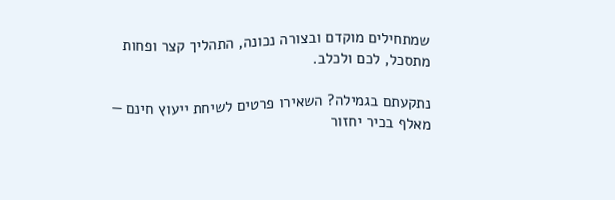שמתחילים מוקדם ובצורה נכונה, התהליך קצר ופחות מתסכל, לכם ולכלב.

נתקעתם בגמילה? השאירו פרטים לשיחת ייעוץ חינם — מאלף בכיר יחזור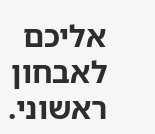אליכם לאבחון ראשוני.